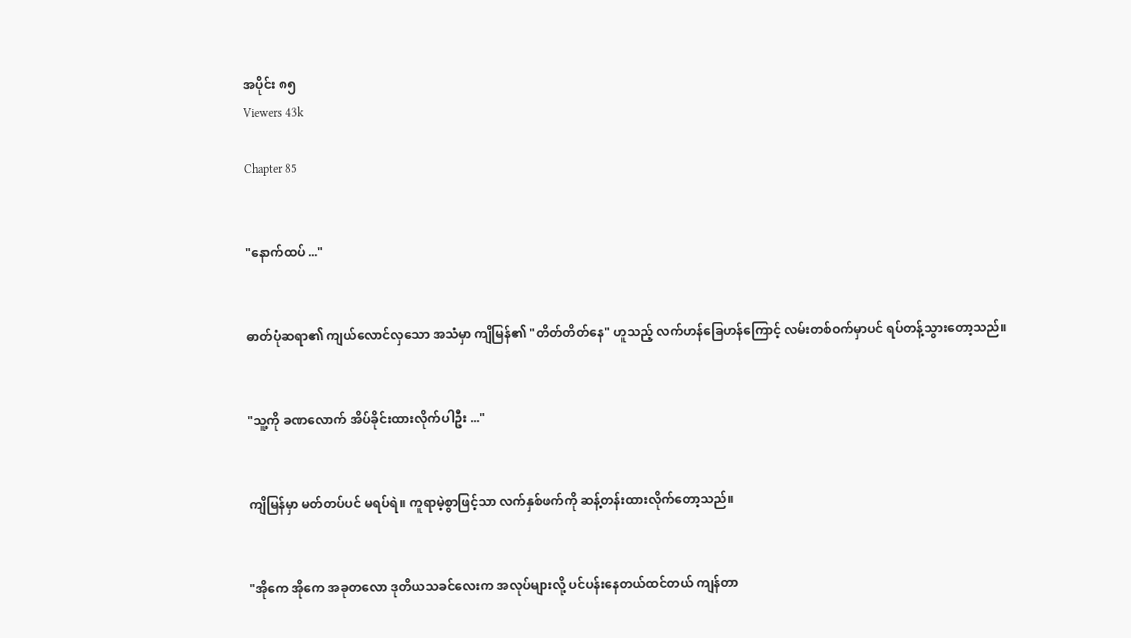အပိုင်း ၈၅
Viewers 43k

Chapter 85


"နောက်ထပ် ..."


ဓာတ်ပုံဆရာ၏ ကျယ်လောင်လှသော အသံမှာ ကျိမြန်၏ "တိတ်တိတ်နေ" ဟူသည့် လက်ဟန်ခြေဟန်ကြောင့် လမ်းတစ်ဝက်မှာပင် ရပ်တန့်သွားတော့သည်။


"သူ့ကို ခဏလောက် အိပ်ခိုင်းထားလိုက်ပါဦး ..."


ကျိမြန်မှာ မတ်တပ်ပင် မရပ်ရဲ။ ကူရာမဲ့စွာဖြင့်သာ လက်နှစ်ဖက်ကို ဆန့်တန်းထားလိုက်တော့သည်။


"အိုကေ အိုကေ အခုတလော ဒုတိယသခင်လေးက အလုပ်များလို့ ပင်ပန်းနေတယ်ထင်တယ် ကျန်တာ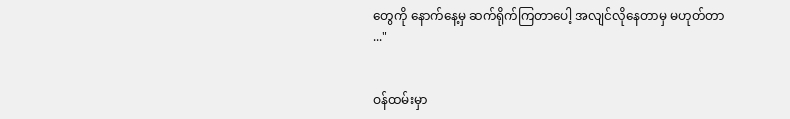တွေကို နောက်နေ့မှ ဆက်ရိုက်ကြတာပေါ့ အလျင်လိုနေတာမှ မဟုတ်တာ ..."


ဝန်ထမ်းမှာ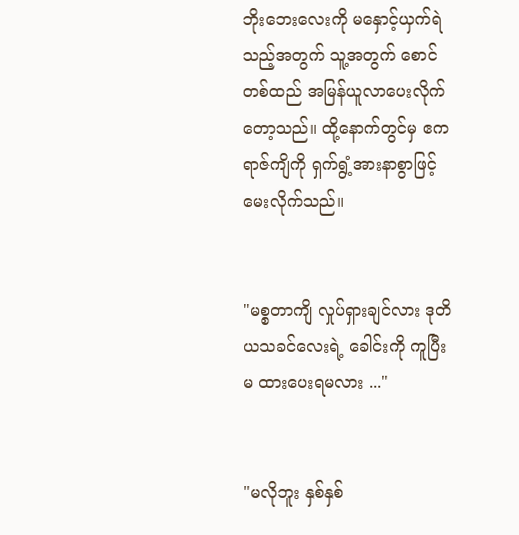ဘိုးဘေးလေးကို မနှောင့်ယှက်ရဲသည့်အတွက် သူ့အတွက် စောင်တစ်ထည် အမြန်ယူလာပေးလိုက်တော့သည်။ ထို့နောက်တွင်မှ ဧကရာဇ်ကျိကို ရှက်ရွံ့အားနာစွာဖြင့် မေးလိုက်သည်။


"မစ္စတာကျိ လှုပ်ရှားချင်လား ဒုတိယသခင်လေးရဲ့ ခေါင်းကို ကူပြီး မ ထားပေးရမလား ..."


"မလိုဘူး နှစ်နှစ်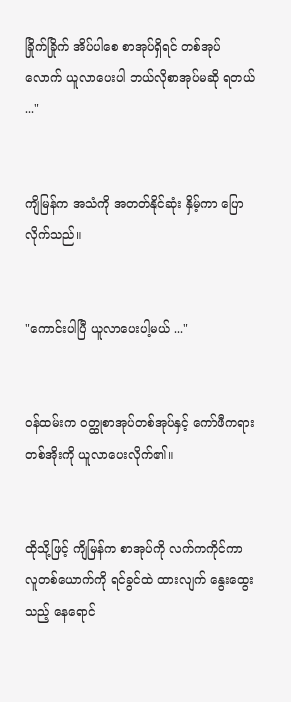ခြိုက်ခြိုက် အိပ်ပါစေ စာအုပ်ရှိရင် တစ်အုပ်လောက် ယူလာပေးပါ ဘယ်လိုစာအုပ်မဆို ရတယ် ..."


ကျိမြန်က အသံကို အတတ်နိုင်ဆုံး နှိမ့်ကာ ပြောလိုက်သည်။


"ကောင်းပါပြီ ယူလာပေးပါ့မယ် ..."


ဝန်ထမ်းက ဝတ္ထုစာအုပ်တစ်အုပ်နှင့် ကော်ဖီကရားတစ်အိုးကို ယူလာပေးလိုက်၏။


ထိုသို့ဖြင့် ကျိမြန်က စာအုပ်ကို လက်ကကိုင်ကာ လူတစ်ယောက်ကို ရင်ခွင်ထဲ ထားလျက် နွေးထွေးသည့် နေရောင်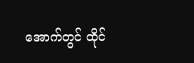အောက်တွင် ထိုင်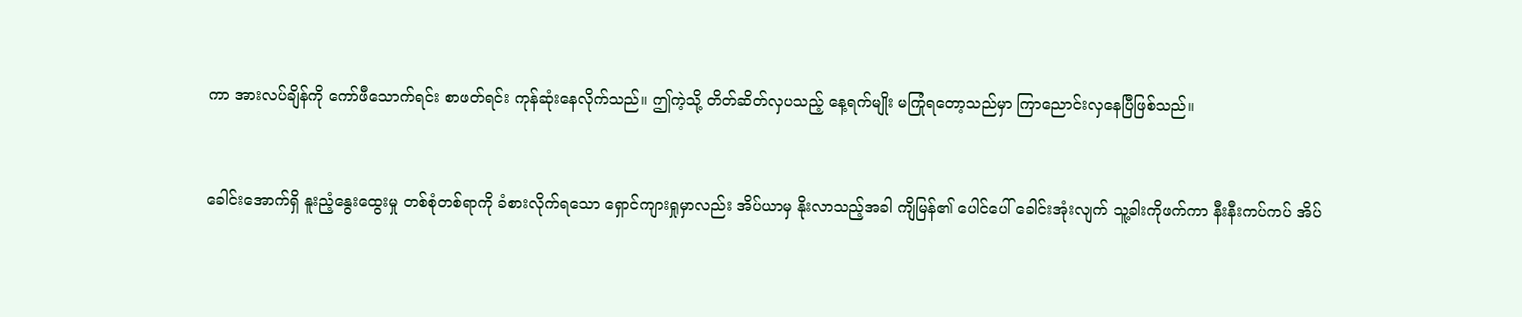ကာ အားလပ်ချိန်ကို ကော်ဖီသောက်ရင်း စာဖတ်ရင်း ကုန်ဆုံးနေလိုက်သည်။ ဤကဲ့သို့ တိတ်ဆိတ်လှပသည့် နေ့ရက်မျိုး မကြုံရတော့သည်မှာ ကြာညောင်းလှနေပြီဖြစ်သည်။


ခေါင်းအောက်ရှိ နူးညံ့နွေးထွေးမှု တစ်စုံတစ်ရာကို ခံစားလိုက်ရသော ရှောင်ကျားရှုမှာလည်း အိပ်ယာမှ နိုးလာသည့်အခါ ကျိမြန်၏ ပေါင်ပေါ် ခေါင်းအုံးလျက် သူ့ခါးကိုဖက်ကာ နီးနီးကပ်ကပ် အိပ်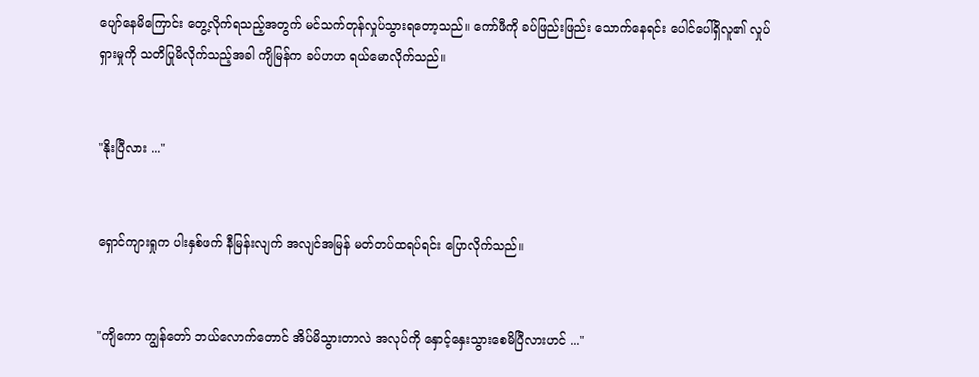ပျော်နေမိကြောင်း တွေ့လိုက်ရသည့်အတွက် မင်သက်တုန်လှုပ်သွားရတော့သည်။ ကော်ဖီကို ခပ်ဖြည်းဖြည်း သောက်နေရင်း ပေါင်ပေါ်ရှိလူ၏ လှုပ်ရှားမှုကို သတိပြုမိလိုက်သည့်အခါ ကျိမြန်က ခပ်ဟဟ ရယ်မောလိုက်သည်။


"နိုးပြီလား ..."


ရှောင်ကျားရှုက ပါးနှစ်ဖက် နီမြန်းလျက် အလျင်အမြန် မတ်တပ်ထရပ်ရင်း ပြောလိုက်သည်။


"ကျိကော ကျွန်တော် ဘယ်လောက်တောင် အိပ်မိသွားတာလဲ အလုပ်‌ကို နှောင့်နှေးသွားစေမိပြီလားဟင် ..."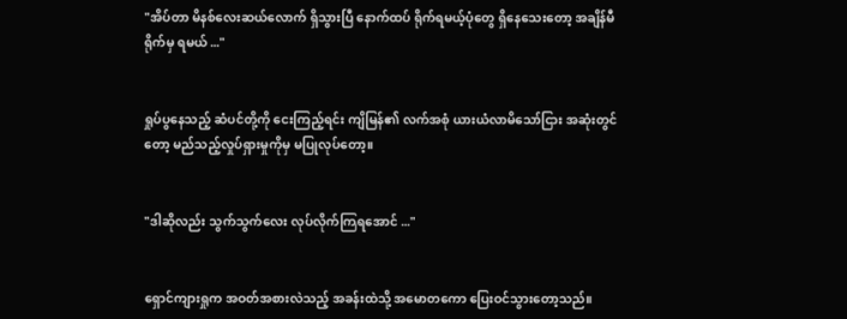"အိပ်တာ မိနစ်လေးဆယ်လောက် ရှိသွားပြီ နောက်ထပ် ရိုက်ရမယ့်ပုံတွေ ရှိနေသေးတော့ အချိန်မီရိုက်မှ ရမယ် ..."


ရှုပ်ပွနေသည့် ဆံပင်တို့ကို ငေးကြည့်‌ရင်း ကျိမြန်၏ လက်အစုံ ယားယံလာမိသော်ငြား အဆုံးတွင်တော့ မည်သည့်လှုပ်ရှားမှုကိုမှ မပြုလုပ်တော့။


"ဒါဆိုလည်း သွက်သွက်လေး လုပ်လိုက်ကြရအောင် ..."


ရှောင်ကျားရှုက အဝတ်အစားလဲသည့် အခန်းထဲသို့ အမောတကော ပြေးဝင်သွားတော့သည်။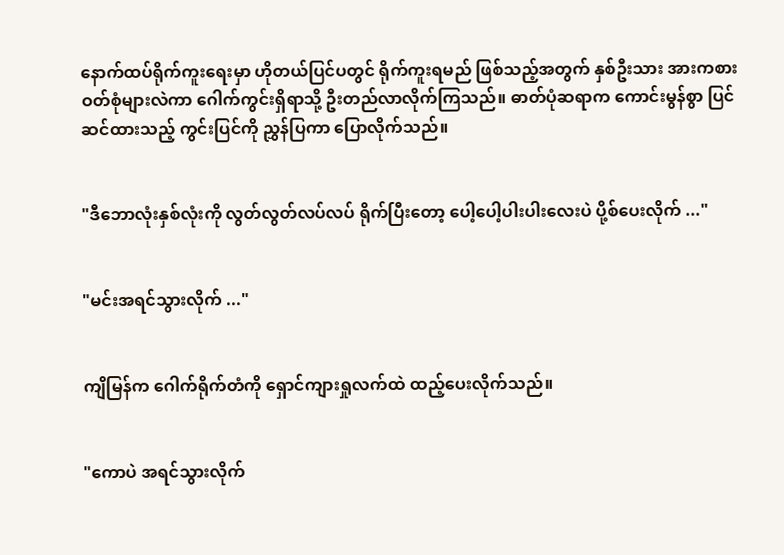နောက်ထပ်ရိုက်ကူးရေးမှာ ဟိုတယ်ပြင်ပတွင် ရိုက်ကူးရမည် ဖြစ်သည့်အတွက် နှစ်ဦးသား အားကစားဝတ်စုံများလဲကာ ဂေါက်ကွင်းရှိရာသို့ ဦးတည်လာလိုက်ကြသည်။ ဓာတ်ပုံဆရာက ကောင်းမွန်စွာ ပြင်ဆင်ထားသည့် ကွင်းပြင်ကို ညွှန်ပြကာ ပြောလိုက်သည်။


"ဒီဘောလုံးနှစ်လုံးကို လွတ်လွတ်လပ်လပ် ရိုက်ပြီးတော့ ပေါ့ပေါ့ပါးပါးလေးပဲ ပို့စ်ပေးလိုက် ..."


"မင်းအရင်သွားလိုက် ..."


ကျိမြန်က ဂေါက်ရိုက်တံကို ရှောင်ကျားရှုလက်ထဲ ထည့်ပေးလိုက်သည်။


"ကောပဲ အရင်သွားလိုက်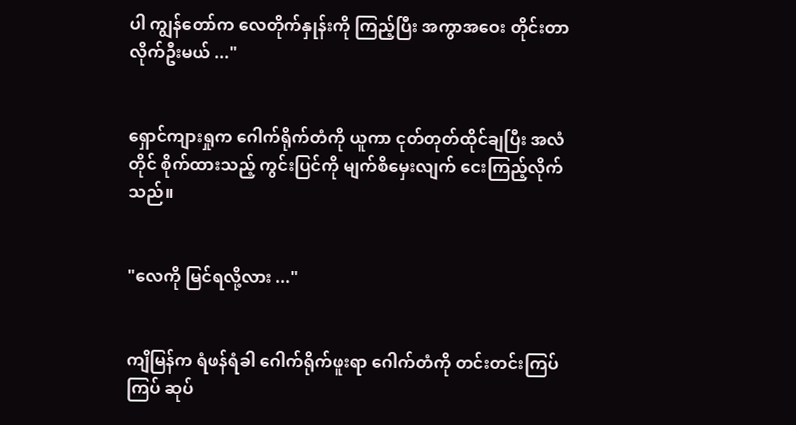ပါ ကျွန်တော်က လေတိုက်နှုန်းကို ကြည့်ပြီး အကွာအဝေး တိုင်းတာလိုက်ဦးမယ် ..."


ရှောင်ကျားရှုက ဂေါက်ရိုက်တံကို ယူကာ ငုတ်တုတ်ထိုင်ချပြီး အလံတိုင် စိုက်ထားသည့် ကွင်းပြင်ကို မျက်စိမှေးလျက် ငေးကြည့်လိုက်သည်။


"လေကို မြင်ရလို့လား ..."


ကျိမြန်က ရံဖန်ရံခါ ဂေါက်ရိုက်ဖူးရာ ဂေါက်တံကို တင်းတင်းကြပ်ကြပ် ဆုပ်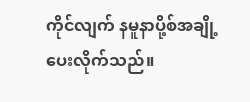ကိုင်လျက် နမူနာပို့စ်အချို့ ပေးလိုက်သည်။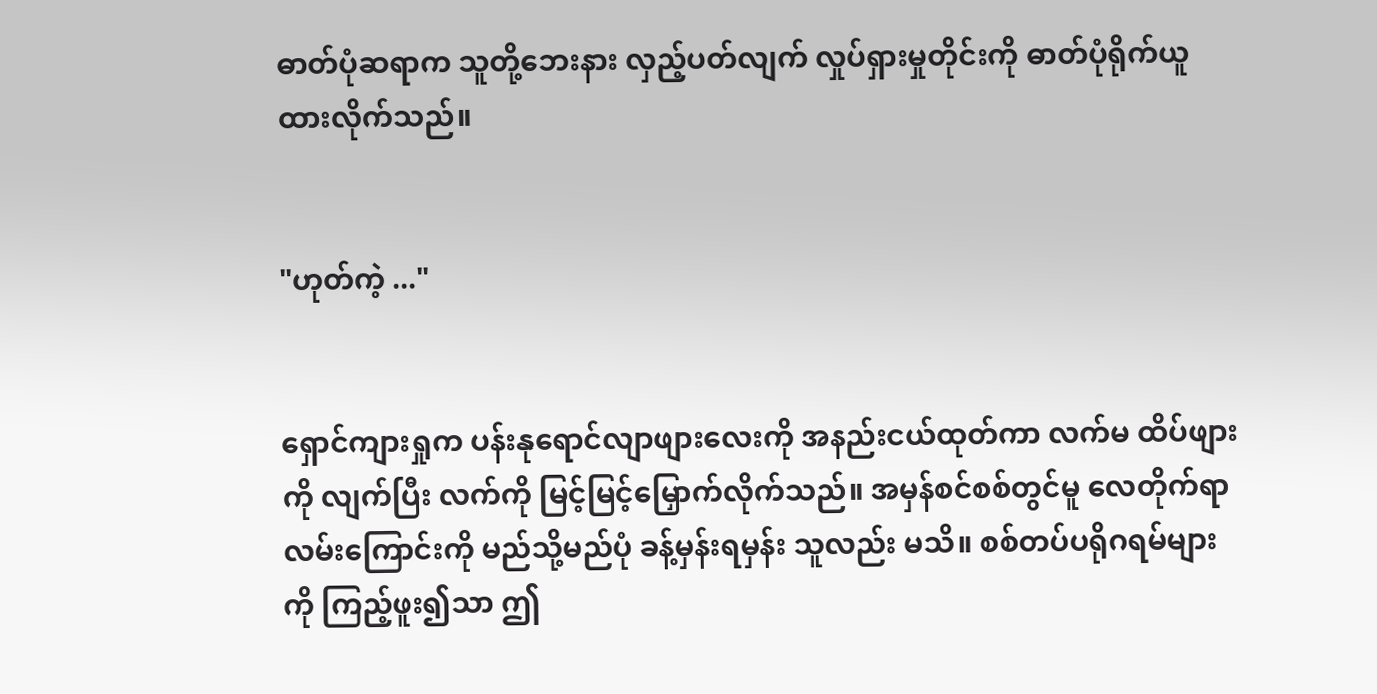ဓာတ်ပုံဆရာက သူတို့ဘေးနား လှည့်ပတ်လျက် လှုပ်ရှားမှုတိုင်းကို ဓာတ်ပုံရိုက်ယူထားလိုက်သည်။


"ဟုတ်ကဲ့ ..."


ရှောင်ကျားရှုက ပန်းနုရောင်လျာဖျားလေးကို အနည်းငယ်ထုတ်ကာ လက်မ ထိပ်ဖျားကို လျက်ပြီး လက်ကို မြင့်မြင့်မြှောက်လိုက်သည်။ အမှန်စင်စစ်တွင်မူ လေတိုက်ရာလမ်းကြောင်းကို မည်သို့မည်ပုံ ခန့်မှန်းရမှန်း သူလည်း မသိ။ စစ်တပ်ပရိုဂရမ်များကို ကြည့်ဖူး၍သာ ဤ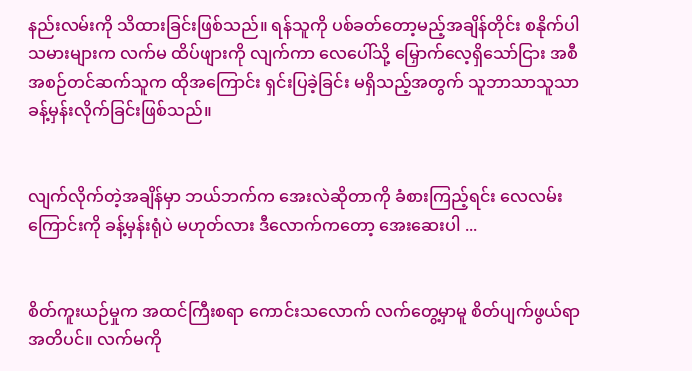နည်းလမ်းကို သိထားခြင်းဖြစ်သည်။ ရန်သူကို ပစ်ခတ်တော့မည့်အချိန်တိုင်း စနိုက်ပါသမားများက လက်မ ထိပ်ဖျားကို လျက်ကာ လေပေါ်သို့ မြှောက်လေ့ရှိသော်ငြား အစီအစဉ်တင်ဆက်သူက ထိုအကြောင်း ရှင်းပြခဲ့ခြင်း မရှိသည့်အတွက် သူဘာသာသူသာ ခန့်မှန်းလိုက်ခြင်းဖြစ်သည်။


လျက်လိုက်တဲ့အချိန်မှာ ဘယ်ဘက်က အေးလဲဆိုတာကို ခံစားကြည့်ရင်း လေလမ်းကြောင်းကို ခန့်မှန်းရုံပဲ မဟုတ်လား ဒီလောက်ကတော့ အေးဆေးပါ ...


စိတ်ကူးယဉ်မှုက အထင်ကြီးစရာ ကောင်းသလောက် လက်တွေ့မှာမူ စိတ်ပျက်ဖွယ်ရာအတိပင်။ လက်မကို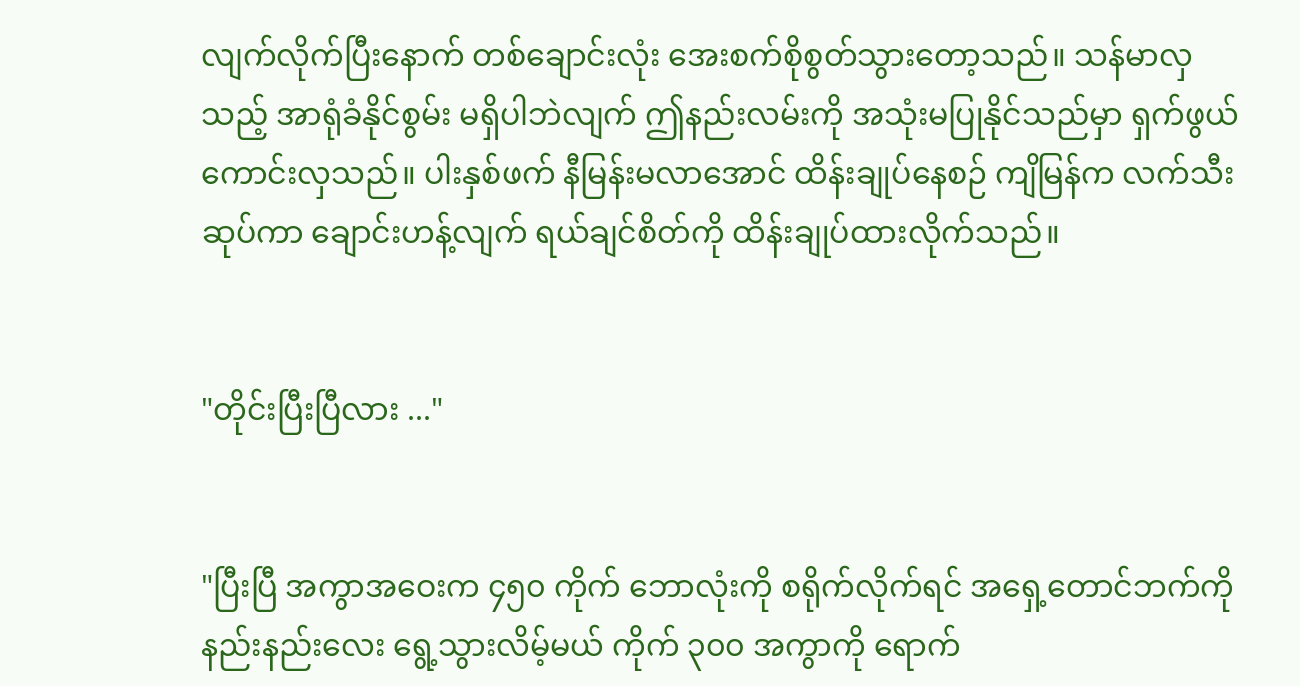လျက်လိုက်ပြီးနောက် တစ်ချောင်းလုံး အေးစက်စိုစွတ်သွားတော့သည်။ သန်မာလှသည့် အာရုံခံနိုင်စွမ်း မရှိပါဘဲလျက် ဤနည်းလမ်းကို အသုံးမပြုနိုင်သည်မှာ ရှက်ဖွယ်ကောင်းလှသည်။ ပါးနှစ်ဖက် နီမြန်းမလာအောင် ထိန်းချုပ်နေစဉ် ကျိမြန်က လက်သီးဆုပ်ကာ ချောင်းဟန့်လျက် ရယ်ချင်စိတ်ကို ထိန်းချုပ်ထားလိုက်သည်။


"တိုင်းပြီးပြီလား ..."


"ပြီးပြီ အကွာအဝေးက ၄၅၀ ကိုက် ဘောလုံးကို စရိုက်လိုက်ရင် အရှေ့တောင်ဘက်ကို နည်းနည်းလေး ရွေ့သွားလိမ့်မယ် ကိုက် ၃၀၀ အကွာကို ရောက်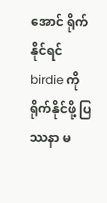အောင် ရိုက်နိုင်ရင် birdie ကို ရိုက်နိုင်ဖို့ ပြဿနာ မ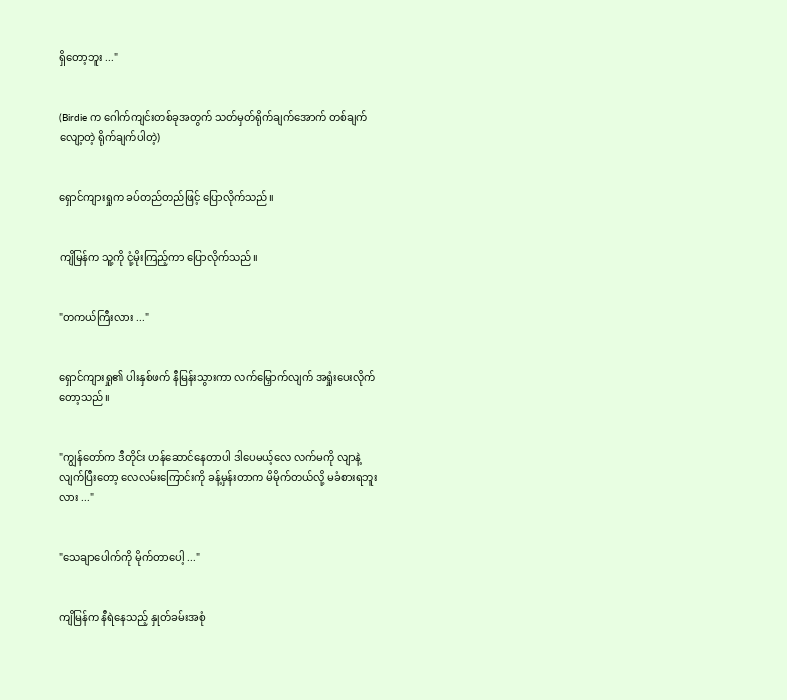ရှိတော့ဘူး ..."


(Birdie က ဂေါက်ကျင်းတစ်ခုအတွက် သတ်မှတ်ရိုက်ချက်အောက် တစ်ချက်လျော့တဲ့ ရိုက်ချက်ပါတဲ့)


ရှောင်ကျားရှုက ခပ်တည်တည်ဖြင့် ပြောလိုက်သည်။


ကျိမြန်က သူ့ကို ငုံ့မိုးကြည့်ကာ ပြောလိုက်သည်။


"တကယ်ကြီးလား ..."


ရှောင်ကျားရှု၏ ပါးနှစ်ဖက် နီမြန်းသွားကာ လက်မြှောက်လျက် အရှုံးပေးလိုက်တော့သည်။


"ကျွန်တော်က ဒီတိုင်း ဟန်ဆောင်နေတာပါ ဒါပေမယ့်လေ ‌လက်မကို လျာနဲ့လျက်ပြီးတော့ လေလမ်းကြောင်းကို ခန့်မှန်းတာက မိမိုက်တယ်လို့ မခံစားရဘူးလား ..."


"သေချာပေါက်ကို မိုက်တာပေါ့ ..."


ကျိမြန်က နီရဲနေသည့် နှုတ်ခမ်းအစုံ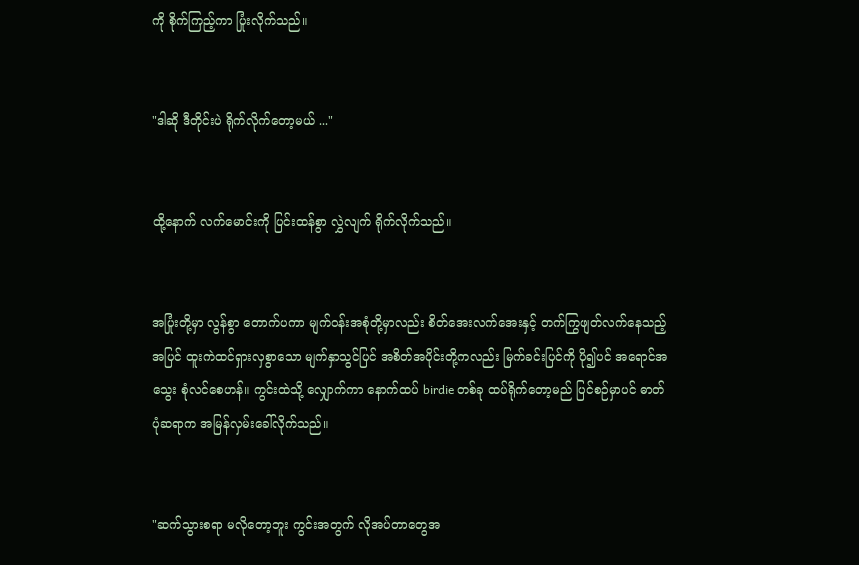ကို စိုက်ကြည့်ကာ ပြုံးလိုက်သည်။


"ဒါဆို ဒီတိုင်းပဲ ရိုက်လိုက်တော့မယ် ..."


ထို့နောက် လက်မောင်းကို ပြင်းထန်စွာ လွှဲလျက် ရိုက်လိုက်သည်။


အပြုံးတို့မှာ လွန်စွာ တောက်ပကာ မျက်ဝန်းအစုံတို့မှာလည်း စိတ်အေးလက်အေးနှင့် တက်ကြွဖျတ်လက်နေသည့်အပြင် ထူးကဲထင်ရှားလှစွာသော မျက်နှာသွင်ပြင် အစိတ်အပိုင်းတို့ကလည်း မြက်ခင်းပြင်ကို ပို၍ပင် အရောင်အသွေး စုံလင်စေဟန်။ ကွင်းထဲသို့ လျှောက်ကာ နောက်ထပ် birdie တစ်ခု ထပ်ရိုက်တော့မည် ပြင်စဉ်မှာပင် ဓာတ်ပုံဆရာက အမြန်လှမ်းခေါ်လိုက်သည်။


"ဆက်သွားစရာ မလိုတော့ဘူး ကွင်းအတွက် လိုအပ်တာတွေအ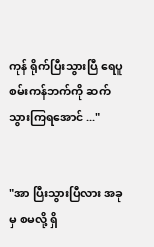ကုန် ရိုက်ပြီးသွားပြီ ရေပူစမ်းကန်ဘက်ကို ဆက်သွားကြရအောင် ..."


"အာ ပြီးသွားပြီလား အခုမှ စမလို့ ရှိ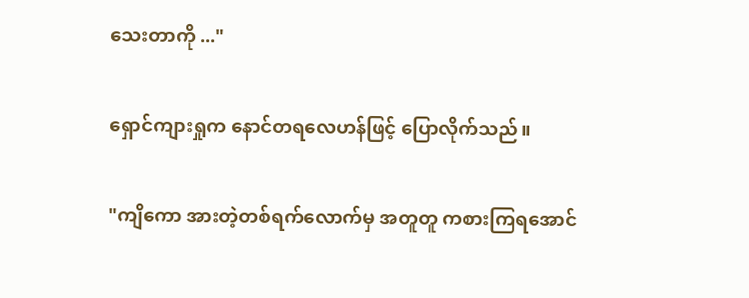သေးတာကို ..."


ရှောင်ကျားရှုက နောင်တရလေဟန်ဖြင့် ပြောလိုက်သည်။


"ကျိကော အားတဲ့တစ်ရက်လောက်မှ အတူတူ ကစားကြရအောင်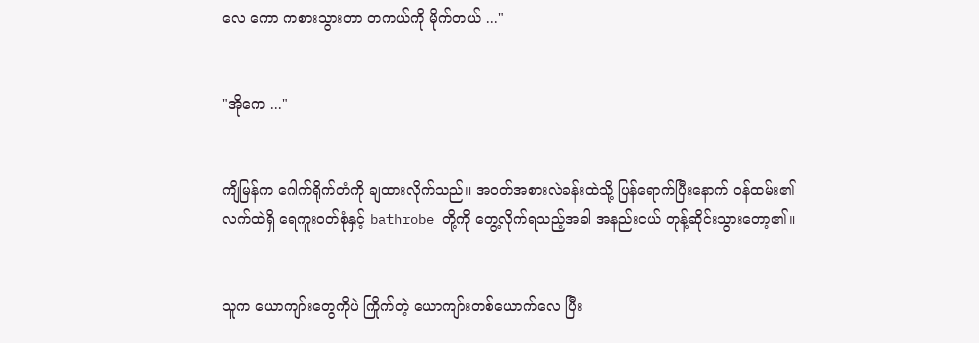လေ ကော ကစားသွားတာ တကယ်ကို မိုက်တယ် ..."


"အိုကေ ..."


ကျိမြန်က ဂေါက်ရိုက်တံကို ချထားလိုက်သည်။ အဝတ်အစားလဲခန်းထဲသို့ ပြန်ရောက်ပြီးနောက် ဝန်ထမ်း၏ လက်ထဲရှိ ရေကူးဝတ်စုံနှင့် bathrobe တို့ကို တွေ့လိုက်ရသည့်အခါ အနည်းငယ် တုန့်ဆိုင်းသွားတော့၏။


သူက ယောကျာ်းတွေကိုပဲ ကြိုက်တဲ့ ယောကျာ်းတစ်ယောက်လေ ပြီး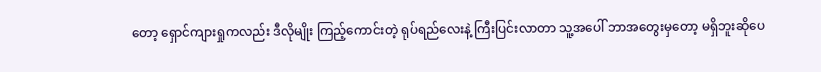တော့ ရှောင်ကျားရှုကလည်း ဒီလိုမျိုး ကြည့်ကောင်းတဲ့ ရုပ်ရည်လေးနဲ့ ကြီးပြင်းလာတာ သူ့အပေါ် ဘာအတွေးမှတော့ မရှိဘူးဆိုပေ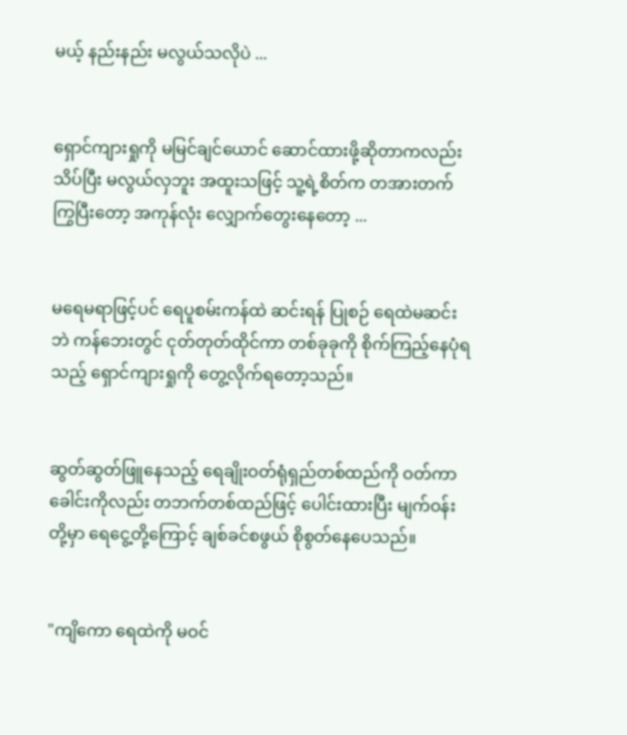မယ့် နည်းနည်း မလွယ်သလိုပဲ ...


ရှောင်ကျားရှုကို မမြင်ချင်ယောင် ဆောင်ထားဖို့ဆိုတာကလည်း သိပ်ပြီး မလွယ်လှဘူး အထူးသဖြင့် သူ့ရဲ့စိတ်က တအားတက်ကြွပြီးတော့ အကုန်လုံး လျှောက်တွေးနေ‌တော့ ...


မရေမရာဖြင့်ပင် ရေပူစမ်းကန်ထဲ ဆင်းရန် ပြုစဉ် ရေထဲမဆင်းဘဲ ကန်ဘေးတွင် ငုတ်တုတ်ထိုင်ကာ တစ်ခုခုကို စိုက်ကြည့်နေပုံရသည့် ရှောင်ကျားရှုကို တွေ့လိုက်ရတော့သည်။


ဆွတ်ဆွတ်ဖြူနေသည့် ရေချိုးဝတ်ရုံရှည်တစ်ထည်ကို ဝတ်ကာ ခေါင်းကိုလည်း တဘက်တစ်ထည်ဖြင့် ပေါင်းထားပြီး မျက်ဝန်းတို့မှာ ရေငွေ့တို့ကြောင့် ချစ်ခင်စဖွယ် စိုစွတ်နေပေသည်။


"ကျိကော ရေထဲကို မဝင်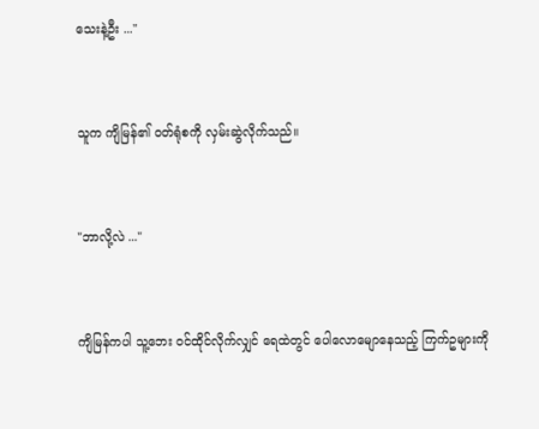သေးနဲ့ဦး ..."


သူက ကျိမြန်၏ ဝတ်ရုံစကို လှမ်းဆွဲလိုက်သည်။


"ဘာလို့လဲ ..."


ကျိမြန်ကပါ သူ့ဘေး ဝင်ထိုင်လိုက်လျှင် ရေထဲတွင် ပေါလောမျောနေသည့် ကြက်ဥများကို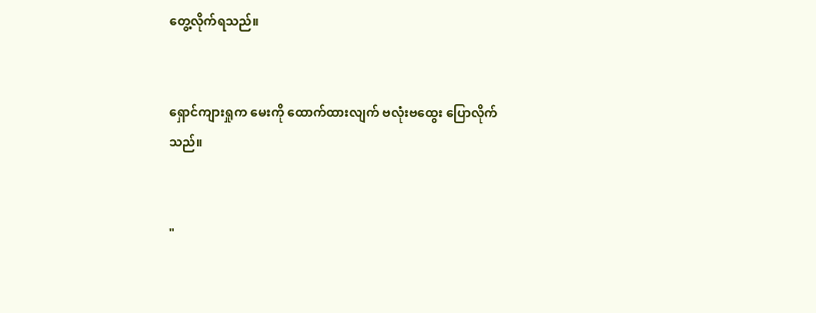တွေ့လိုက်ရသည်။


ရှောင်ကျားရှုက မေးကို ထောက်ထားလျက် ဗလုံး‌ဗထွေး ပြောလိုက်သည်။


"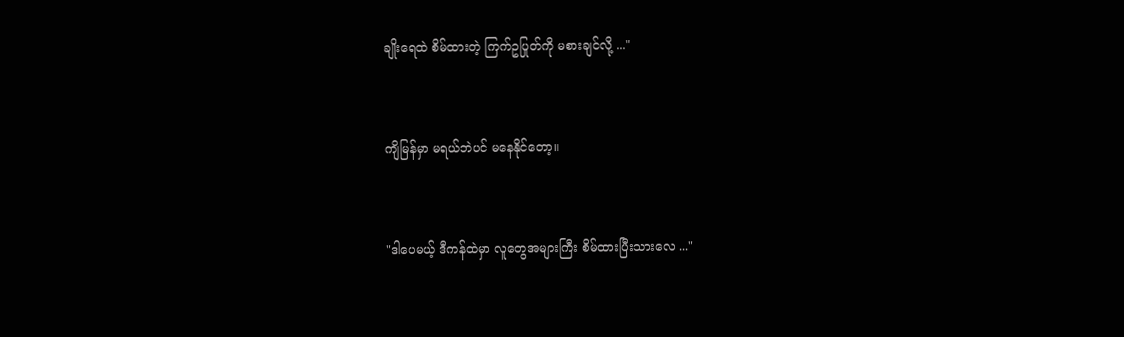ချိုးရေထဲ စိမ်ထားတဲ့ ကြက်ဥပြုတ်ကို မစားချင်လို့ ..."


ကျိမြန်မှာ မရယ်ဘဲပင် မနေနိုင်တော့။


"ဒါပေမယ့် ဒီကန်ထဲမှာ လူတွေအများကြီး စိမ်ထားပြီး‌သားလေ ..."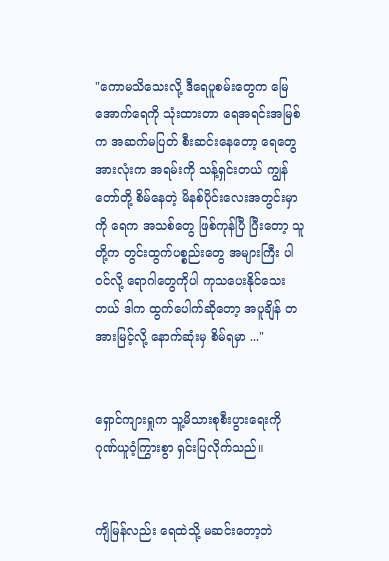"ကောမသိသေးလို့ ဒီရေပူစမ်းတွေက မြေအောက်ရေကို သုံးထားတာ ရေအရင်းအမြစ်က အဆက်မပြတ် စီးဆင်းနေတော့ ရေတွေအားလုံးက အရမ်းကို သန့်ရှင်းတယ် ကျွန်တော်တို့ စိမ်နေတဲ့ မိနစ်‌ပိုင်းလေးအတွင်းမှာကို ရေက အသစ်တွေ ဖြစ်ကုန်ပြီ ပြီးတော့ သူတို့က တွင်းထွက်ပစ္စည်းတွေ အများကြီး ပါဝင်လို့ ရောဂါတွေကိုပါ ကုသပေးနိုင်သေးတယ် ဒါက ထွက်ပေါက်ဆိုတော့ အပူချိန် တအားမြင့်လို့ နောက်ဆုံးမှ စိမ်ရမှာ ..."


ရှောင်ကျားရှုက သူ့မိသားစုစီးပွားရေးကို ဂုဏ်ယူဝံ့ကြွားစွာ ရှင်းပြလိုက်သည်။


ကျိမြန်လည်း ရေထဲသို့ မဆင်း‌တော့ဘဲ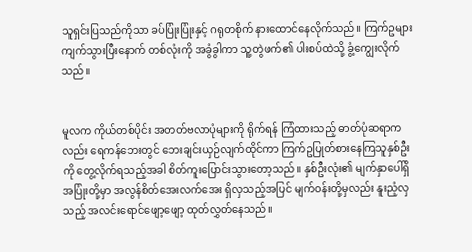သူရှင်းပြသည်ကိုသာ ခပ်ပြုံးပြုံးနှင့် ဂရုတစိုက် နားထောင်နေလိုက်သည်။ ကြက်ဥများ ကျက်သွားပြီးနောက် တစ်လုံးကို အခွံခွါကာ သူ့တွဲဖက်၏ ပါးစပ်ထဲသို့ ခွံ့ကျွေးလိုက်သည်။


မူလက ကိုယ်တစ်ပိုင်း အတတ်ဗလာပုံများကို ရိုက်ရန် ကြံထားသည့် ဓာတ်ပုံဆရာကလည်း ရေကန်ဘေးတွင် ဘေးချင်းယှဉ်လျက်ထိုင်ကာ ကြက်ဥပြုတ်စားနေကြသူနှစ်ဦးကို တွေ့လိုက်ရသည့်အခါ စိတ်ကူးပြောင်းသွားတော့သည်။ နှစ်ဦးလုံး၏ မျက်နှာပေါ်ရှိ အပြုံးတို့မှာ အလွန်စိတ်အေးလက်အေး ရှိလှသည့်အပြင် မျက်ဝန်းတို့မှလည်း နူးညံ့လှသည့် အလင်းရောင်ဖျော့ဖျော့ ထုတ်လွှတ်နေသည်။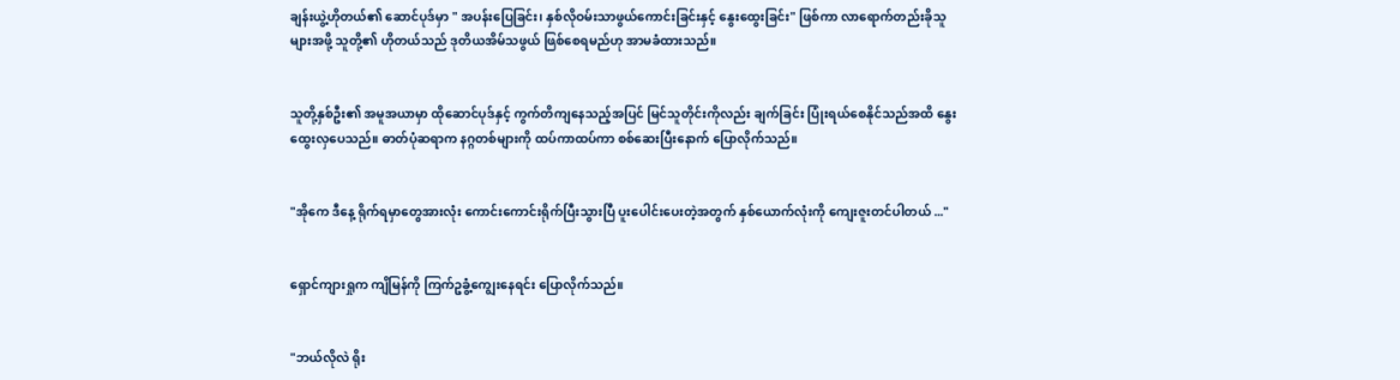ချန်းယွဲ့‌ဟိုတယ်၏ ဆောင်ပုဒ်မှာ " အပန်းပြေခြင်း၊ နှစ်လိုဝမ်းသာဖွယ်ကောင်းခြင်းနှင့် နွေးထွေးခြင်း" ဖြစ်ကာ လာရောက်တည်းခိုသူများအဖို့ သူတို့၏ ဟိုတယ်သည် ဒုတိယအိမ်သဖွယ် ဖြစ်စေရမည်ဟု အာမခံထားသည်။


သူတို့နှစ်ဦး၏ အမူအယာမှာ ထိုဆောင်ပုဒ်နှင့် ကွက်တိကျနေသည့်အပြင် မြင်သူတိုင်းကိုလည်း ချက်ခြင်း ပြုံးရယ်စေနိုင်သည်အထိ နွေးထွေးလှပေသည်။ ဓာတ်ပုံဆရာက နဂ္ဂတစ်များကို ထပ်ကာထပ်ကာ စစ်ဆေးပြီးနောက် ပြောလိုက်သည်။


"အိုကေ ဒီနေ့ ရိုက်ရမှာတွေအားလုံး ကောင်းကောင်းရိုက်ပြီးသွားပြီ ပူးပေါင်းပေးတဲ့အတွက် နှစ်ယောက်လုံးကို ကျေးဇူးတင်ပါတယ် ..."


ရှောင်ကျားရှုက ကျိမြန်ကို ကြက်ဥခွံ့‌ကျွေးနေရင်း ပြောလိုက်သည်။


"ဘယ်လိုလဲ ရိုး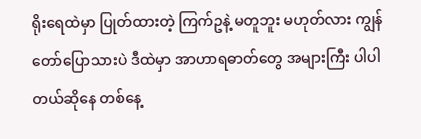ရိုးရေထဲမှာ ပြုတ်ထားတဲ့ ကြက်ဥနဲ့ မတူဘူး မဟုတ်လား ကျွန်တော်ပြောသားပဲ ဒီထဲမှာ အာဟာရဓာတ်တွေ အများကြီး ပါပါတယ်ဆိုနေ တစ်နေ့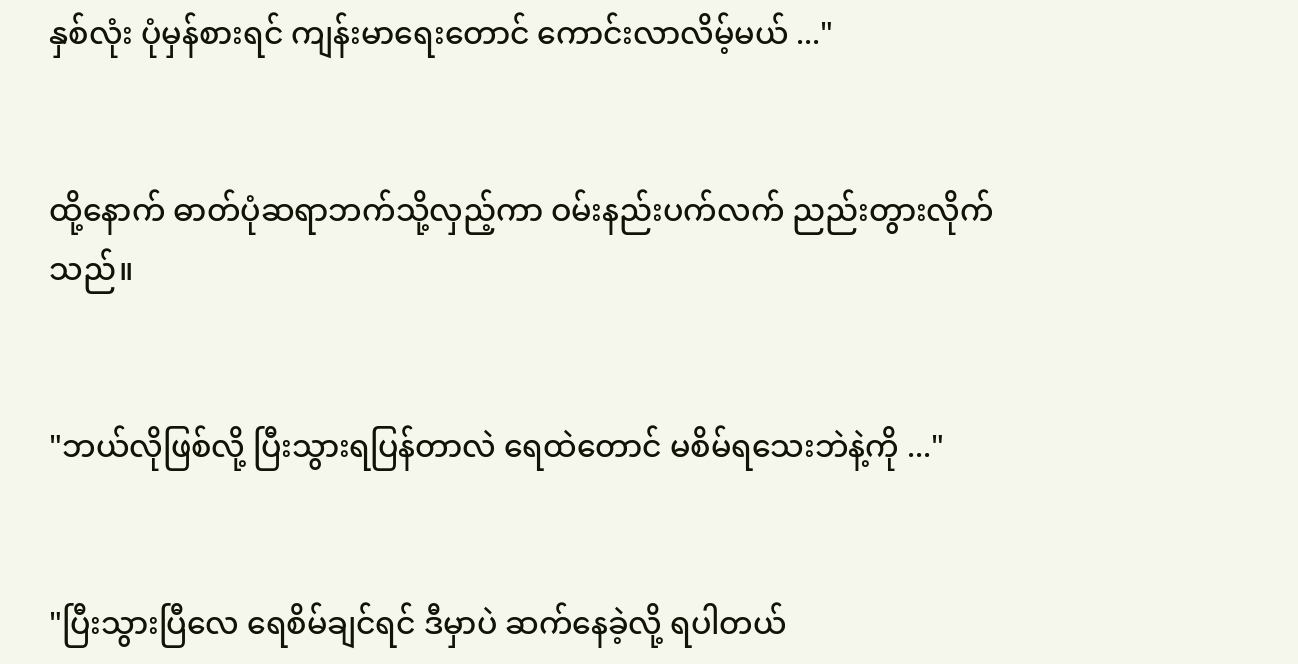နှစ်လုံး ပုံမှန်စားရင် ကျန်းမာရေးတောင် ကောင်းလာလိမ့်မယ် ..."


ထို့နောက် ဓာတ်ပုံဆရာဘက်သို့လှည့်ကာ ဝမ်းနည်းပက်လက် ညည်းတွားလိုက်သည်။


"ဘယ်လိုဖြစ်လို့ ပြီးသွားရပြန်တာလဲ ရေထဲတောင် မစိမ်ရသေးဘဲနဲ့ကို ..."


"ပြီးသွားပြီလေ ရေစိမ်ချင်ရင် ဒီမှာပဲ ဆက်နေခဲ့လို့ ရပါတယ်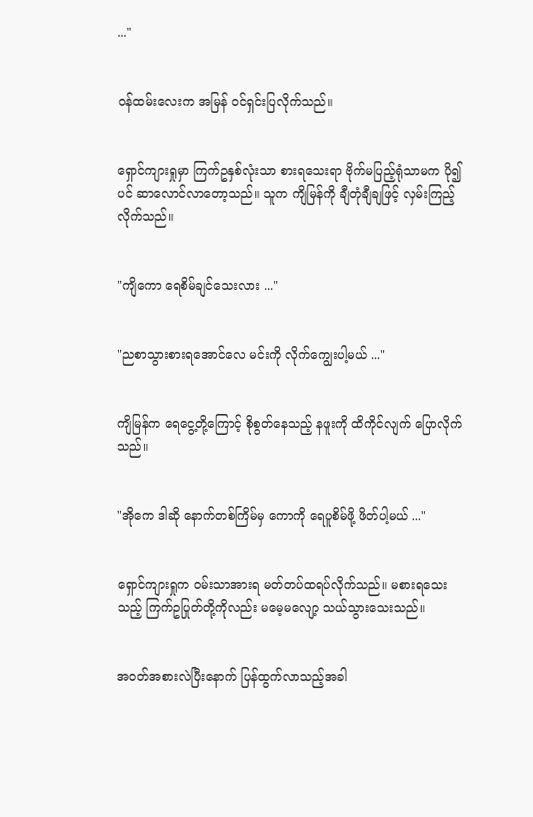..."


ဝန်ထမ်းလေးက အမြန် ဝင်ရှင်းပြလိုက်သည်။


ရှောင်ကျားရှုမှာ ကြက်ဥနှစ်လုံးသာ စားရသေးရာ ဗိုက်မပြည့်ရုံသာမက ပို၍ပင် ဆာလောင်လာတော့သည်။ သူက ကျိမြန်ကို ချီတုံချီချဖြင့် လှမ်းကြည့်လိုက်သည်။


"ကျိကော ရေစိမ်ချင်သေးလား ..."


"ညစာသွားစားရအောင်လေ မင်းကို လိုက်ကျွေးပါ့မယ် ..."


ကျိမြန်က ရေငွေ့တို့ကြောင့် စိုစွတ်နေသည့် နဖူးကို ထိကိုင်လျက် ပြောလိုက်သည်။


"အိုကေ ဒါဆို နောက်တစ်ကြိမ်မှ ကောကို ရေပူစိမ်ဖို့ ဖိတ်ပါ့မယ် ..."


ရှောင်ကျားရှုက ဝမ်းသာအားရ မတ်တပ်ထရပ်လိုက်သည်။ မစားရသေးသည့် ကြက်ဥပြုတ်တို့ကိုလည်း မမေ့မလျော့ သယ်သွားသေးသည်။


အဝတ်အစားလဲပြီးနောက် ပြန်ထွက်လာသည့်အခါ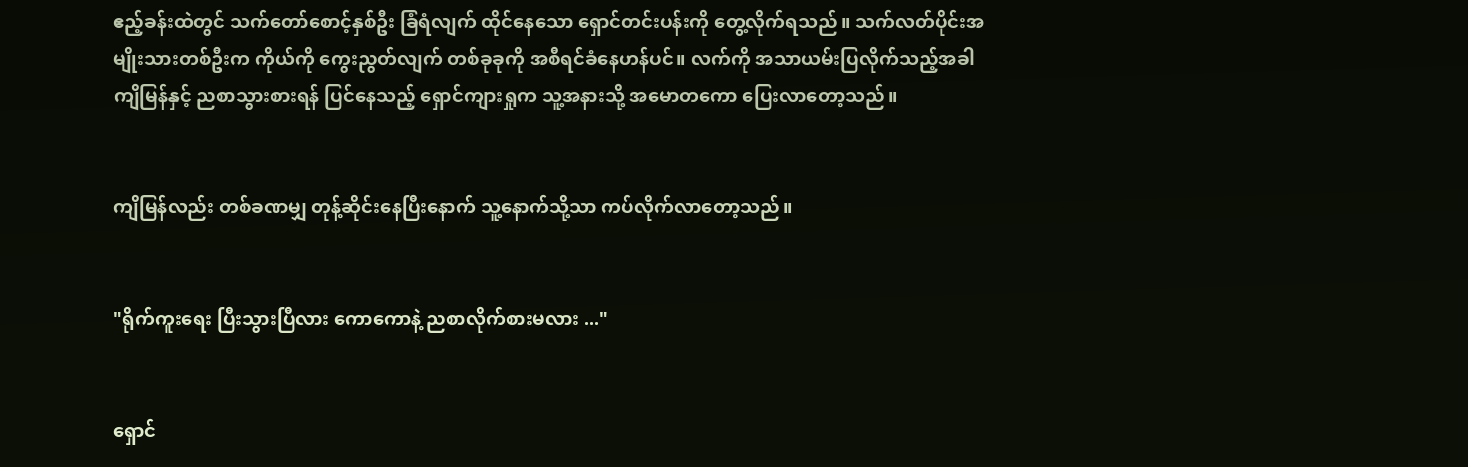ဧည့်ခန်းထဲတွင် သက်တော်စောင့်နှစ်ဦး ခြံရံလျက် ထိုင်နေသော ရှောင်တင်းပန်းကို တွေ့လိုက်ရသည်။ သက်လတ်ပိုင်းအမျိုးသားတစ်ဦးက ကိုယ်ကို ကွေးညွတ်လျက် တစ်ခုခုကို အစီရင်ခံနေဟန်ပင်။ လက်ကို အသာယမ်းပြလိုက်သည့်အခါ ကျိမြန်နှင့် ညစာသွားစားရန် ပြင်နေသည့် ရှောင်ကျားရှုက သူ့အနားသို့ အမောတကော ပြေးလာတော့သည်။


ကျိမြန်လည်း တစ်ခဏမျှ တုန့်ဆိုင်းနေပြီးနောက် သူ့နောက်သို့သာ ကပ်လိုက်လာတော့သည်။


"ရိုက်ကူးရေး ပြီးသွားပြီလား ကောကောနဲ့ ညစာလိုက်စားမလား ..."


ရှောင်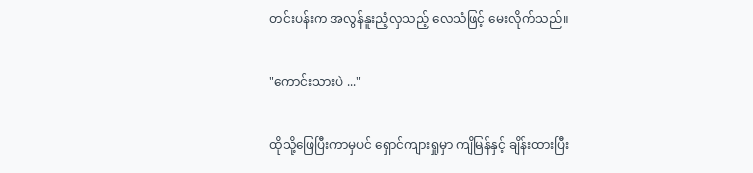တင်းပန်းက အလွန်နူးညံ့လှသည့် လေသံဖြင့် မေးလိုက်သည်။


"ကောင်းသားပဲ ..."


ထိုသို့ဖြေပြီးကာမှပင် ရှောင်ကျားရှုမှာ ကျိမြန်နှင့် ချိန်းထားပြီး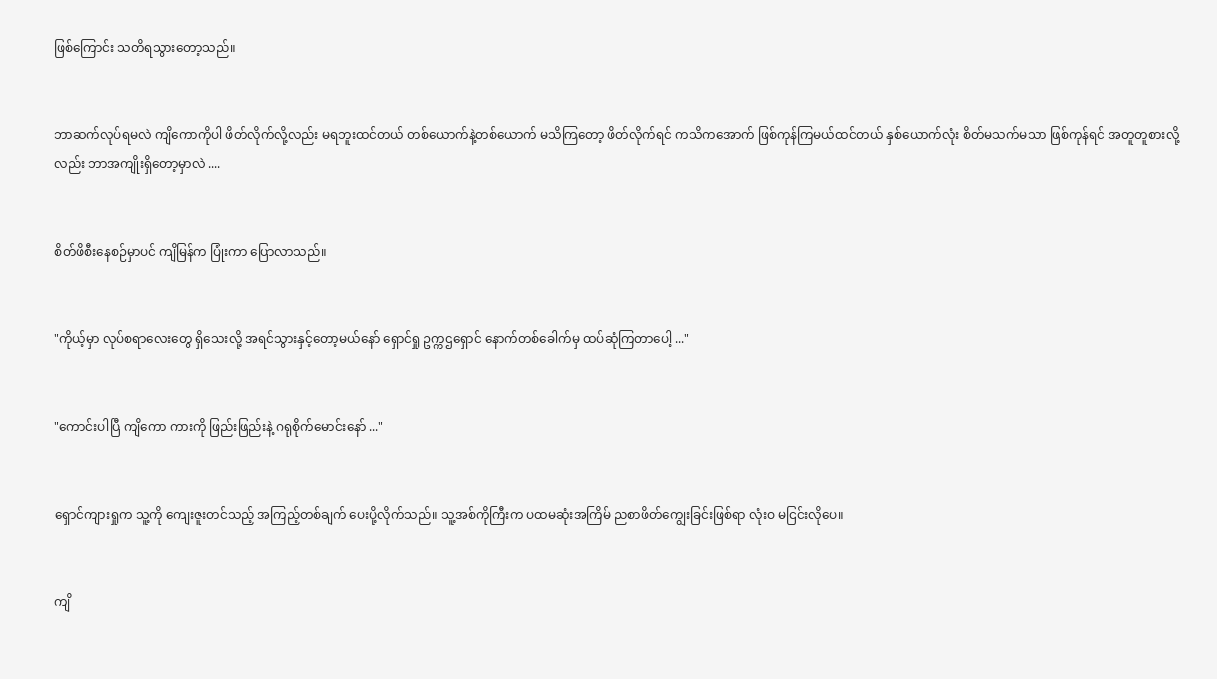ဖြစ်ကြောင်း သတိရသွားတော့သည်။


ဘာဆက်လုပ်ရမလဲ ကျိကောကိုပါ ဖိတ်လိုက်လို့လည်း မရဘူးထင်တယ် တစ်‌ယောက်နဲ့တစ်ယောက် မသိကြတော့ ဖိတ်လိုက်ရင် ကသိကအောက် ဖြစ်ကုန်ကြမယ်ထင်တယ် နှစ်ယောက်လုံး စိတ်မသက်မသာ ဖြစ်ကုန်ရင် အတူတူစားလို့လည်း ဘာအကျိုးရှိတော့မှာလဲ ....


စိတ်ဖိစီးနေစဉ်မှာပင် ကျိမြန်က ပြုံးကာ ပြောလာသည်။


"ကိုယ့်မှာ လုပ်စရာလေးတွေ ရှိသေးလို့ အရင်သွားနှင့်တော့မယ်နော် ရှောင်ရှု ဥက္ကဌရှောင် နောက်တစ်ခေါက်မှ ထပ်ဆုံကြတာပေါ့ ..."


"ကောင်းပါပြီ ကျိကော ကားကို ဖြည်းဖြည်းနဲ့ ဂရုစိုက်‌မောင်းနော် ..."


ရှောင်ကျားရှုက သူ့ကို ကျေးဇူးတင်သည့် အကြည့်တစ်ချက် ပေးပို့လိုက်သည်။ သူ့အစ်ကိုကြီးက ပထမဆုံးအကြိမ် ညစာဖိတ်ကျွေးခြင်းဖြစ်ရာ လုံးဝ မငြင်းလိုပေ။


ကျိ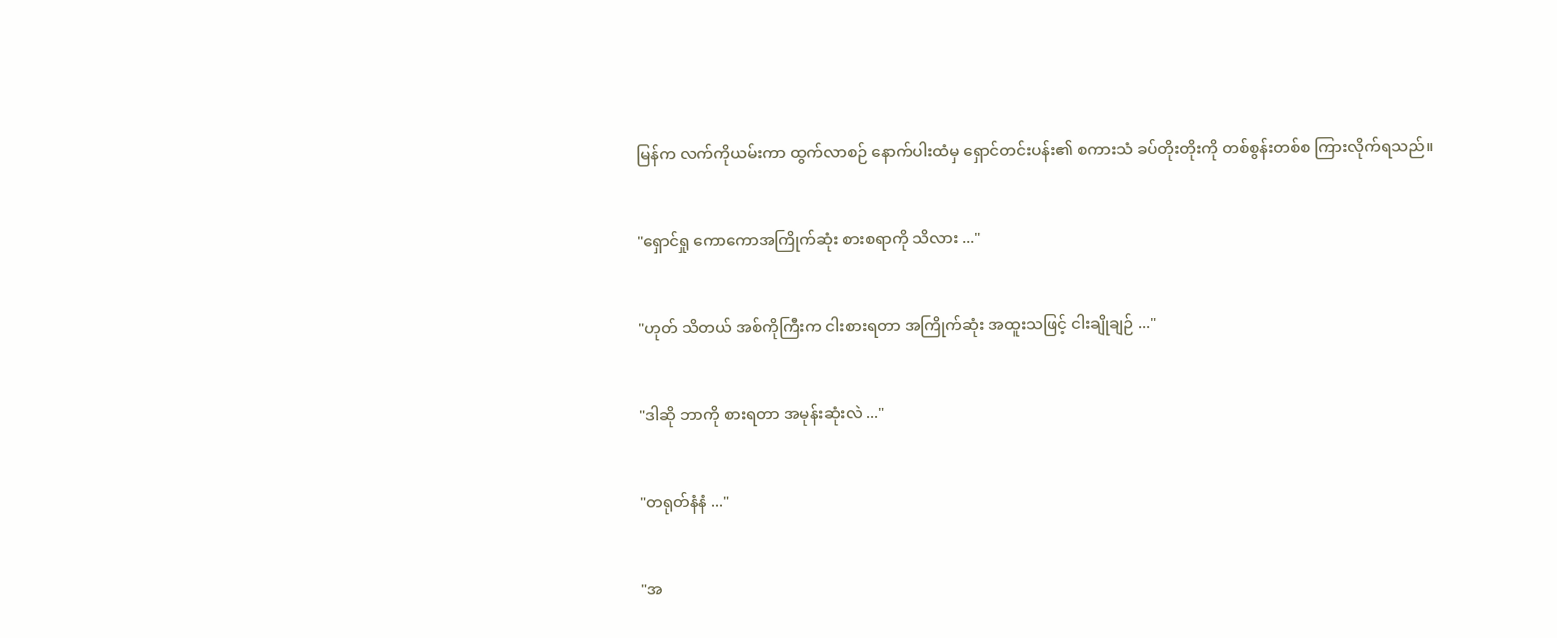မြန်က လက်ကိုယမ်းကာ ထွက်လာစဉ် နောက်ပါးထံမှ ရှောင်တင်းပန်း၏ စကားသံ ခပ်တိုးတိုးကို တစ်စွန်းတစ်စ ကြားလိုက်ရသည်။


"ရှောင်ရှု ကောကောအကြိုက်ဆုံး စားစရာကို သိလား ..."


"ဟုတ် သိတယ် အစ်ကိုကြီးက ငါးစားရတာ အကြိုက်ဆုံး အထူးသဖြင့် ငါးချိုချဉ် ..."


"ဒါဆို ဘာကို စားရတာ အမုန်းဆုံးလဲ ..."


"တရုတ်နံနံ ..."


"အ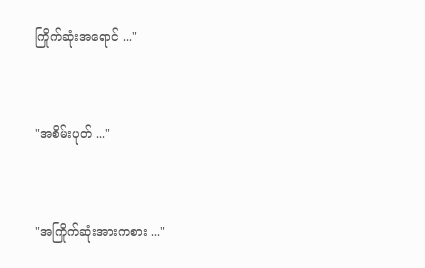ကြိုက်ဆုံးအရောင် ..."


"အစိမ်းပုတ် ..."


"အကြိုက်ဆုံးအားကစား ..."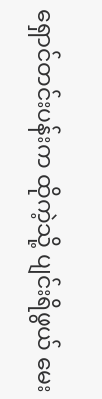ရှောင်တင်းပန်းက ထိုကဲ့သို့ ပျင်းရိဖွယ် မေး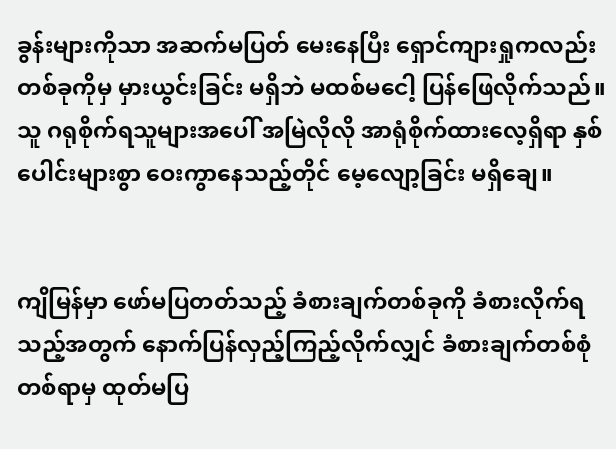ခွန်းများကိုသာ အဆက်မပြတ် မေးနေပြီး ရှောင်ကျားရှုကလည်း တစ်ခုကိုမှ မှားယွင်းခြင်း မရှိဘဲ မထစ်မငေါ့ ပြန်ဖြေလိုက်သည်။ သူ ဂရုစိုက်ရသူများအပေါ် အမြဲလိုလို အာရုံစိုက်ထားလေ့ရှိရာ နှစ်ပေါင်းများစွာ ဝေးကွာနေသည့်တိုင် မေ့လျော့ခြင်း မရှိချေ။


ကျိမြန်မှာ ဖော်မပြတတ်သည့် ခံစားချက်တစ်ခုကို ခံစားလိုက်ရသည့်အတွက် နောက်ပြန်လှည့်ကြည့်လိုက်လျှင် ခံစားချက်တစ်စုံတစ်ရာမှ ထုတ်မပြ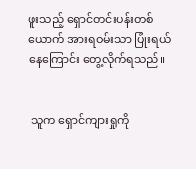ဖူးသည့် ရှောင်တင်းပန်းတစ်ယောက် အားရဝမ်းသာ ပြုံးရယ်နေကြောင်း တွေ့လိုက်ရသည်။


 သူက ရှောင်ကျားရှုကို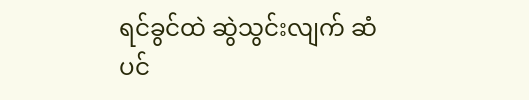ရင်ခွင်ထဲ ဆွဲသွင်းလျက် ဆံပင်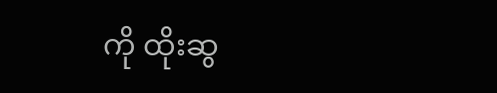ကို ထိုးဆွ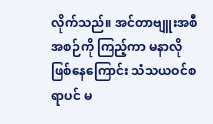လိုက်သည်။ အင်တာဗျူးအစီအစဉ်ကို ကြည့်ကာ မနာလိုဖြစ်နေကြောင်း သံသယဝင်စရာပင် မ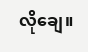လိုချေ။